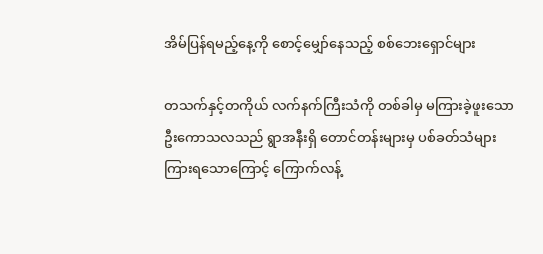အိမ်ပြန်ရမည့်နေ့ကို စောင့်မျှော်နေသည့် စစ်ဘေးရှောင်များ

တသက်နှင့်တကိုယ် လက်နက်ကြီးသံကို တစ်ခါမှ မကြားခဲ့ဖူးသော ဦးကောသလသည် ရွာအနီးရှိ တောင်တန်းများမှ ပစ်ခတ်သံများ ကြားရသောကြောင့် ကြောက်လန့်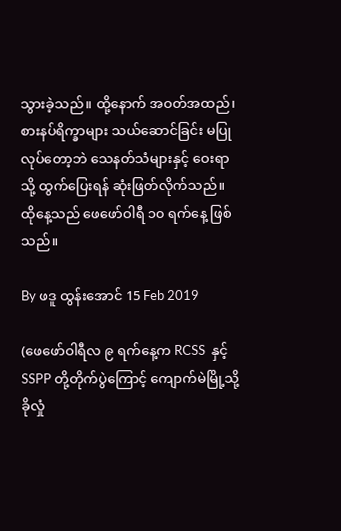သွားခဲ့သည်။ ထို့နောက် အဝတ်အထည်၊ စားနပ်ရိက္ခာများ သယ်ဆောင်ခြင်း မပြုလုပ်တော့ဘဲ သေနတ်သံများနှင့် ဝေးရာသို့ ထွက်ပြေးရန် ဆုံးဖြတ်လိုက်သည်။  ထိုနေ့သည် ဖေဖော်ဝါရီ ၁၀ ရက်နေ့ ဖြစ်သည်။

By ဖဒူ ထွန်းအောင် 15 Feb 2019

(ဖေဖော်ဝါရီလ ၉ ရက်နေ့က RCSS  နှင့် SSPP တို့တိုက်ပွဲကြောင့် ကျောက်မဲမြို့သို့  ခိုလှုံ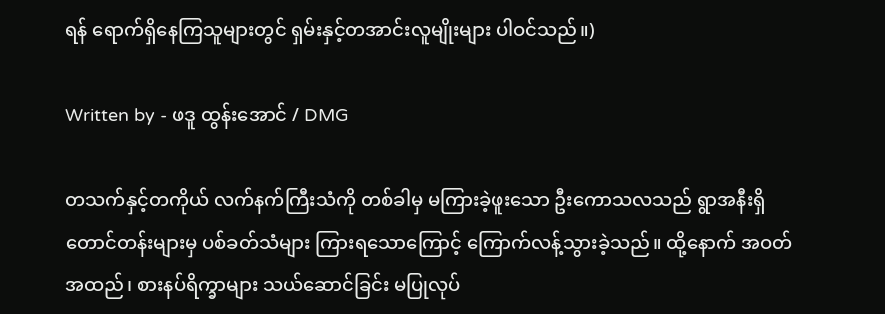ရန် ရောက်ရှိနေကြသူများတွင် ရှမ်းနှင့်တအာင်းလူမျိုးများ ပါဝင်သည်။)

Written by - ဖဒူ ထွန်းအောင် / DMG

တသက်နှင့်တကိုယ် လက်နက်ကြီးသံကို တစ်ခါမှ မကြားခဲ့ဖူးသော ဦးကောသလသည် ရွာအနီးရှိ တောင်တန်းများမှ ပစ်ခတ်သံများ ကြားရသောကြောင့် ကြောက်လန့်သွားခဲ့သည်။ ထို့နောက် အဝတ်အထည်၊ စားနပ်ရိက္ခာများ သယ်ဆောင်ခြင်း မပြုလုပ်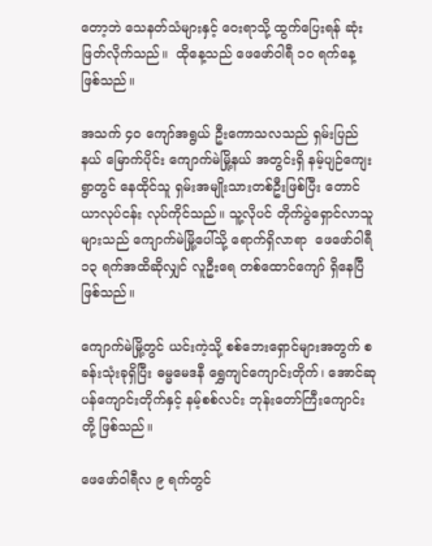တော့ဘဲ သေနတ်သံများနှင့် ဝေးရာသို့ ထွက်ပြေးရန် ဆုံးဖြတ်လိုက်သည်။  ထိုနေ့သည် ဖေဖော်ဝါရီ ၁၀ ရက်နေ့ ဖြစ်သည်။

အသက် ၄၀ ကျော်အရွယ် ဦးကောသလသည် ရှမ်းပြည်နယ် မြောက်ပိုင်း ကျောက်မဲမြို့နယ် အတွင်းရှိ နမ့်ပျဉ်ကျေးရွာတွင် နေထိုင်သူ ရှမ်းအမျိုးသားတစ်ဦးဖြစ်ပြီး တောင်ယာလုပ်ငန်း လုပ်ကိုင်သည်။ သူ့လိုပင် တိုက်ပွဲရှောင်လာသူများသည် ကျောက်မဲမြို့ပေါ်သို့ ရောက်ရှိလာရာ  ဖေဖော်ဝါရီ ၁၃ ရက်အထိဆိုလျှင် လူဦးရေ တစ်ထောင်ကျော် ရှိနေပြီဖြစ်သည်။

ကျောက်မဲမြို့တွင် ယင်းကဲ့သို့ စစ်ဘေးရှောင်များအတွက် စခန်းသုံးခုရှိပြီး ဓမ္မမေဒနီ ရွှေကျင်ကျောင်းတိုက်၊ အောင်ဆုပန်ကျောင်းတိုက်နှင့် နမ့်စစ်လင်း ဘုန်းတော်ကြီးကျောင်းတို့ ဖြစ်သည်။

ဖေဖော်ဝါရီလ ၉ ရက်တွင်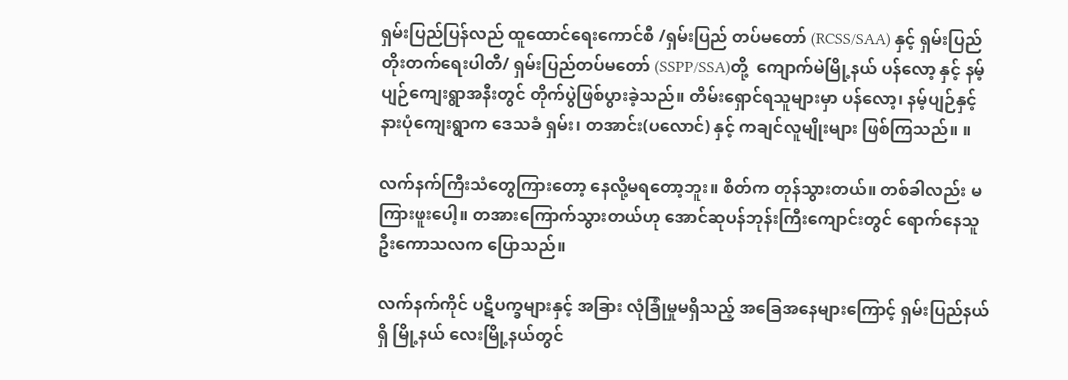ရှမ်းပြည်ပြန်လည် ထူထောင်ရေးကောင်စီ /ရှမ်းပြည် တပ်မတော် (RCSS/SAA) နှင့် ရှမ်းပြည်တိုးတက်ရေးပါတီ/ ရှမ်းပြည်တပ်မတော် (SSPP/SSA)တို့  ကျောက်မဲမြို့နယ် ပန်လော့ နှင့် နမ့်ပျဉ်ကျေးရွာအနီးတွင် တိုက်ပွဲဖြစ်ပွားခဲ့သည်။ တိမ်းရှောင်ရသူများမှာ ပန်လော့၊ နမ့်ပျဉ်နှင့် နားပုံကျေးရွာက ဒေသခံ ရှမ်း၊ တအာင်း(ပလောင်) နှင့် ကချင်လူမျိုးများ ဖြစ်ကြသည်။ ။

လက်နက်ကြီးသံတွေကြားတော့ နေလို့မရတော့ဘူး။ စိတ်က တုန်သွားတယ်။ တစ်ခါလည်း မကြားဖူးပေါ့။ တအားကြောက်သွားတယ်ဟု အောင်ဆုပန်ဘုန်းကြီးကျောင်းတွင် ရောက်နေသူ ဦးကောသလက ပြောသည်။

လက်နက်ကိုင် ပဋိပက္ခများနှင့် အခြား လုံခြုံမှုမရှိသည့် အခြေအနေများကြောင့် ရှမ်းပြည်နယ်ရှိ မြို့နယ် လေးမြို့နယ်တွင်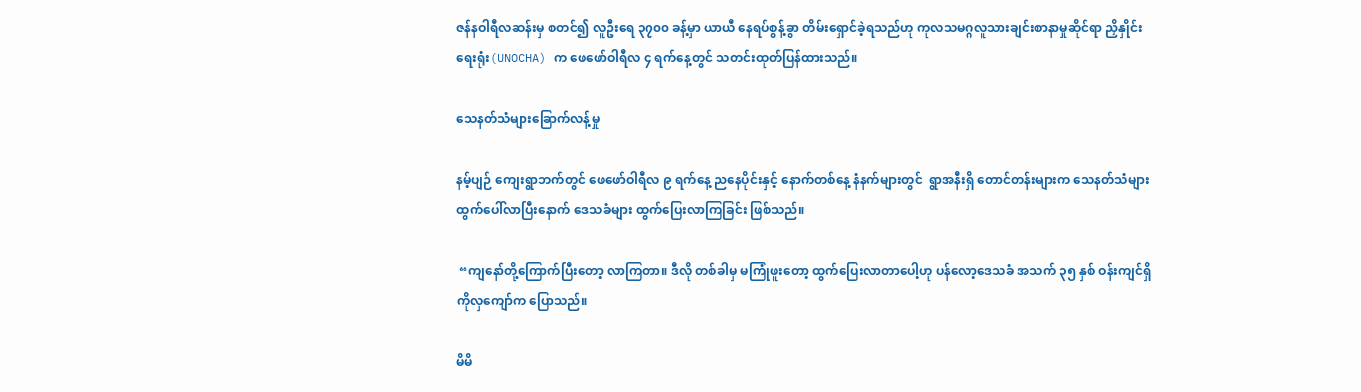ဇန်နဝါရီလဆန်းမှ စတင်၍ လူဦးရေ ၃၇၀၀ ခန့်မှာ ယာယီ နေရပ်စွန့်ခွာ တိမ်းရှောင်ခဲ့ရသည်ဟု ကုလသမဂ္ဂလူသားချင်းစာနာမှုဆိုင်ရာ ညှိနှိုင်းရေးရုံး(UNOCHA) က ဖေဖော်ဝါရီလ ၄ ရက်နေ့တွင် သတင်းထုတ်ပြန်ထားသည်။

သေနတ်သံများခြောက်လန့်မှု

နမ့်ပျဉ် ကျေးရွာဘက်တွင် ဖေဖော်ဝါရီလ ၉ ရက်နေ့ ညနေပိုင်းနှင့် နောက်တစ်နေ့ နံနက်များတွင်  ရွာအနီးရှိ တောင်တန်းများက သေနတ်သံများ ထွက်ပေါ်လာပြီးနောက် ဒေသခံများ ထွက်ပြေးလာကြခြင်း ဖြစ်သည်။

 “ကျနော်တို့ကြောက်ပြီးတော့ လာကြတာ။ ဒီလို တစ်ခါမှ မကြုံဖူးတော့ ထွက်ပြေးလာတာပေါ့ဟု ပန်လော့ဒေသခံ အသက် ၃၅ နှစ် ဝန်းကျင်ရှိ  ကိုလှကျော်က ပြောသည်။

မိမိ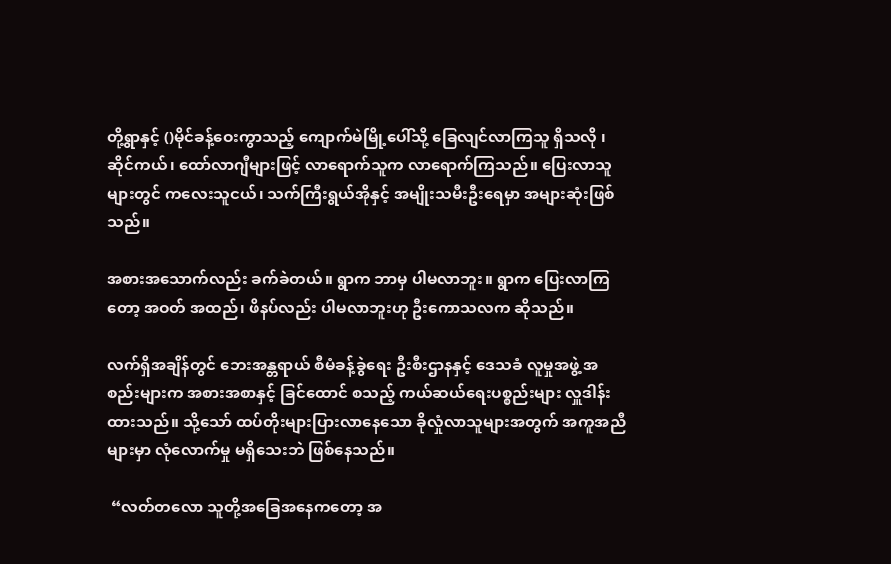တို့ရွာနှင့် ()မိုင်ခန့်ဝေးကွာသည့် ကျောက်မဲမြို့ပေါ်သို့ ခြေလျင်လာကြသူ ရှိသလို ၊ ဆိုင်ကယ်၊ ထော်လာဂျီများဖြင့် လာရောက်သူက လာရောက်ကြသည်။ ပြေးလာသူများတွင် ကလေးသူငယ်၊ သက်ကြီးရွယ်အိုနှင့် အမျိုးသမီးဦးရေမှာ အများဆုံးဖြစ်သည်။

အစားအသောက်လည်း ခက်ခဲတယ်။ ရွာက ဘာမှ ပါမလာဘူး။ ရွာက ပြေးလာကြတော့ အဝတ် အထည်၊ ဖိနပ်လည်း ပါမလာဘူးဟု ဦးကောသလက ဆိုသည်။

လက်ရှိအချိန်တွင် ဘေးအန္တရာယ် စီမံခန့်ခွဲရေး ဦးစီးဌာနနှင့် ဒေသခံ လူမှုအဖွဲ့ အစည်းများက အစားအစာနှင့် ခြင်ထောင် စသည့် ကယ်ဆယ်ရေးပစ္စည်းများ လှူဒါန်းထားသည်။ သို့သော် ထပ်တိုးများပြားလာနေသော ခိုလှုံလာသူများအတွက် အကူအညီများမှာ လုံလောက်မှု မရှိသေးဘဲ ဖြစ်နေသည်။

 “လတ်တလော သူတို့အခြေအနေကတော့ အ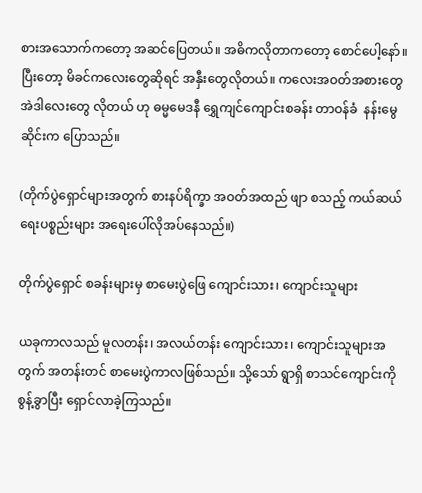စားအသောက်ကတော့ အဆင်ပြေတယ်။ အဓိကလိုတာကတော့ စောင်ပေါ့နော်။ ပြီးတော့ မိခင်ကလေးတွေဆိုရင် အနှီးတွေလိုတယ်။ ကလေးအဝတ်အစားတွေ အဲဒါလေးတွေ လိုတယ် ဟု ဓမ္မမေဒနီ ရွှေကျင်ကျောင်းစခန်း တာဝန်ခံ  နန်းမွေဆိုင်းက ပြောသည်။

(တိုက်ပွဲရှောင်များအတွက် စားနပ်ရိက္ခာ အဝတ်အထည် ဖျာ စသည့် ကယ်ဆယ်ရေးပစ္စည်းများ အရေးပေါ်လိုအပ်နေသည်။)

တိုက်ပွဲရှောင် စခန်းများမှ စာမေးပွဲဖြေ ကျောင်းသား၊ ကျောင်းသူများ

ယခုကာလသည် မူလတန်း၊ အလယ်တန်း ကျောင်းသား၊ ကျောင်းသူများအတွက် အတန်းတင် စာမေးပွဲကာလဖြစ်သည်။ သို့သော် ရွာရှိ စာသင်ကျောင်းကို စွန့်ခွာပြီး ရှောင်လာခဲ့ကြသည်။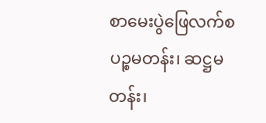စာမေးပွဲဖြေလက်စ  ပဉ္စမတန်း၊ ဆဋ္ဌမတန်း၊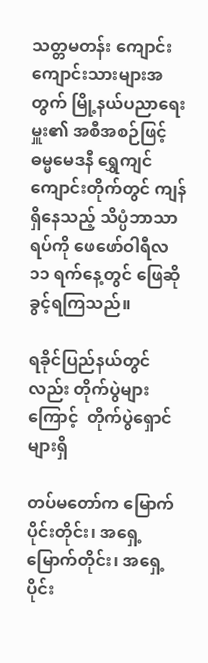သတ္တမတန်း ကျောင်းကျောင်းသားများအတွက် မြို့နယ်ပညာရေးမှူး၏ အစီအစဉ်ဖြင့် ဓမ္မမေဒနီ ရွှေကျင်ကျောင်းတိုက်တွင် ကျန်ရှိနေသည့် သိပ္ပံဘာသာရပ်ကို ဖေဖော်ဝါရီလ ၁၁ ရက်နေ့တွင် ဖြေဆိုခွင့်ရကြသည်။

ရခိုင်ပြည်နယ်တွင်လည်း တိုက်ပွဲများကြောင့်  တိုက်ပွဲရှောင်များရှိ

တပ်မတော်က မြောက်ပိုင်းတိုင်း၊ အရှေ့မြောက်တိုင်း၊ အရှေ့ပိုင်း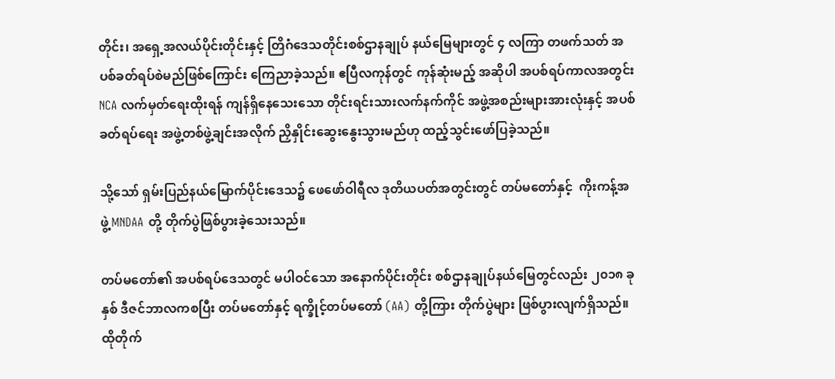တိုင်း၊ အရှေ့အလယ်ပိုင်းတိုင်းနှင့် တြိဂံဒေသတိုင်းစစ်ဌာနချုပ် နယ်မြေများတွင် ၄ လကြာ တဖက်သတ် အပစ်ခတ်ရပ်စဲမည်ဖြစ်ကြောင်း ကြေညာခဲ့သည်။ ဧပြီလကုန်တွင် ကုန်ဆုံးမည့် အဆိုပါ အပစ်ရပ်ကာလအတွင်း NCA လက်မှတ်ရေးထိုးရန် ကျန်ရှိနေသေးသော တိုင်းရင်းသားလက်နက်ကိုင် အဖွဲ့အစည်းများအားလုံးနှင့် အပစ်ခတ်ရပ်ရေး အဖွဲ့တစ်ဖွဲ့ချင်းအလိုက် ညှိနှိုင်းဆွေးနွေးသွားမည်ဟု ထည့်သွင်းဖော်ပြခဲ့သည်။

သို့သော် ရှမ်းပြည်နယ်မြောက်ပိုင်းဒေသ၌ ဖေဖော်ဝါရီလ ဒုတိယပတ်အတွင်းတွင် တပ်မတော်နှင့်  ကိုးကန့်အဖွဲ့ MNDAA တို့ တိုက်ပွဲဖြစ်ပွားခဲ့သေးသည်။

တပ်မတော်၏ အပစ်ရပ်ဒေသတွင် မပါဝင်သော အနောက်ပိုင်းတိုင်း စစ်ဌာနချုပ်နယ်မြေတွင်လည်း ၂၀၁၈ ခုနှစ် ဒီဇင်ဘာလကစပြီး တပ်မတော်နှင့် ရက္ခိုင့်တပ်မတော် (AA) တို့ကြား တိုက်ပွဲများ ဖြစ်ပွားလျက်ရှိသည်။ ထိုတိုက်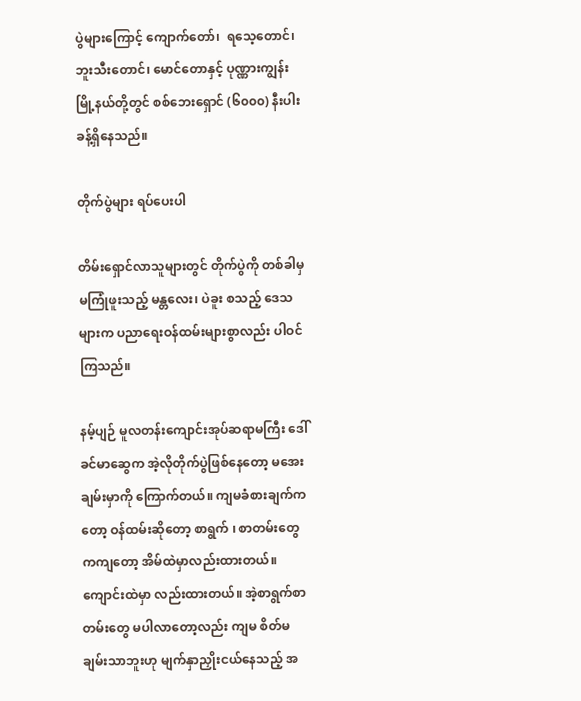ပွဲများကြောင့် ကျောက်တော်၊  ရသေ့တောင်၊ဘူးသီးတောင်၊ မောင်တောနှင့် ပုဏ္ဏားကျွန်းမြို့နယ်တို့တွင် စစ်ဘေးရှောင် (၆၀၀၀) နီးပါးခန့်ရှိနေသည်။

တိုက်ပွဲများ ရပ်ပေးပါ

တိမ်းရှောင်လာသူများတွင် တိုက်ပွဲကို တစ်ခါမှ မကြုံဖူးသည့် မန္တလေး၊ ပဲခူး စသည့် ဒေသများက ပညာရေးဝန်ထမ်းများစွာလည်း ပါဝင်ကြသည်။

နမ့်ပျဉ် မူလတန်းကျောင်းအုပ်ဆရာမကြီး ဒေါ်ခင်မာဆွေက အဲ့လိုတိုက်ပွဲဖြစ်နေတော့ မအေးချမ်းမှာကို ကြောက်တယ်။ ကျမခံစားချက်ကတော့ ဝန်ထမ်းဆိုတော့ စာရွက် ၊ စာတမ်းတွေကကျတော့ အိမ်ထဲမှာလည်းထားတယ်။ ကျောင်းထဲမှာ လည်းထားတယ်။ အဲ့စာရွက်စာတမ်းတွေ မပါလာတော့လည်း ကျမ စိတ်မချမ်းသာဘူးဟု မျက်နှာညှိုးငယ်နေသည့် အ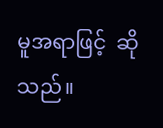မူအရာဖြင့်  ဆိုသည်။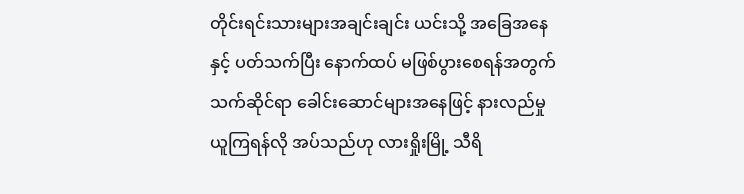တိုင်းရင်းသားများအချင်းချင်း ယင်းသို့ အခြေအနေနှင့် ပတ်သက်ပြီး နောက်ထပ် မဖြစ်ပွားစေရန်အတွက် သက်ဆိုင်ရာ ခေါင်းဆောင်များအနေဖြင့် နားလည်မှု ယူကြရန်လို အပ်သည်ဟု လားရှိုးမြို့ သီရိ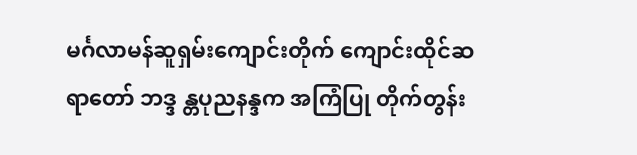မင်္ဂလာမန်ဆူရှမ်းကျောင်းတိုက် ကျောင်းထိုင်ဆရာတော် ဘဒ္ဒ န္တပုညနန္ဒက အကြံပြု တိုက်တွန်း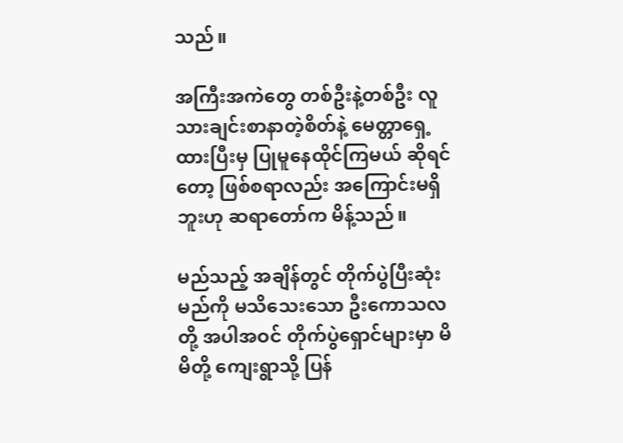သည်။

အကြီးအကဲတွေ တစ်ဦးနဲ့တစ်ဦး လူသားချင်းစာနာတဲ့စိတ်နဲ့ မေတ္တာရှေ့ထားပြီးမှ ပြုမူနေထိုင်ကြမယ် ဆိုရင်တော့ ဖြစ်စရာလည်း အကြောင်းမရှိဘူးဟု ဆရာတော်က မိန့်သည်။

မည်သည့် အချိန်တွင် တိုက်ပွဲပြီးဆုံးမည်ကို မသိသေးသော ဦးကောသလတို့ အပါအဝင် တိုက်ပွဲရှောင်များမှာ မိမိတို့ ကျေးရွာသို့ ပြန်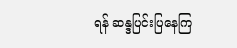ရန် ဆန္ဒပြင်းပြနေကြ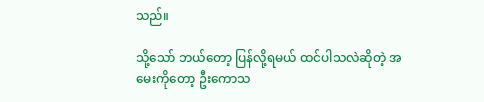သည်။

သို့သော် ဘယ်တော့ ပြန်လို့ရမယ် ထင်ပါသလဲဆိုတဲ့ အမေးကိုတော့ ဦးကောသ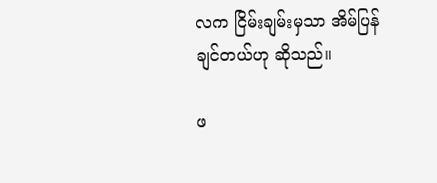လက ငြိမ်းချမ်းမှသာ အိမ်ပြန်ချင်တယ်ဟု ဆိုသည်။

ဖ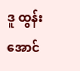ဒူ ထွန်းအောင်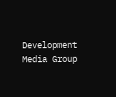Development Media Group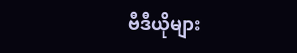ဗီဒီယိုများ